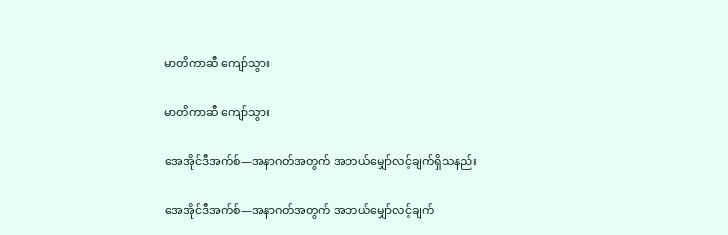မာတိကာဆီ ကျော်သွား

မာတိကာဆီ ကျော်သွား

အေအိုင်ဒီအက်စ်—အနာဂတ်အတွက် အဘယ်မျှော်လင့်ချက်ရှိသနည်း

အေအိုင်ဒီအက်စ်—အနာဂတ်အတွက် အဘယ်မျှော်လင့်ချက်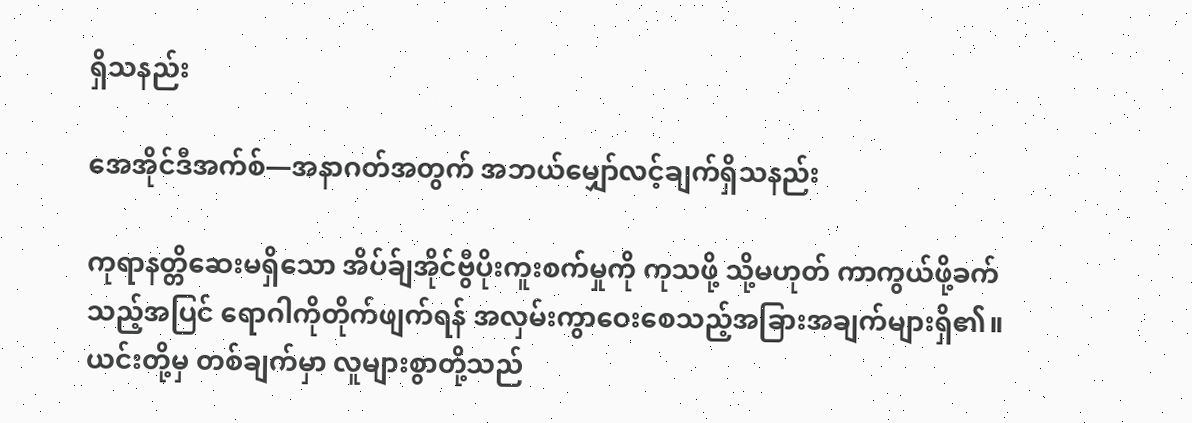ရှိသနည်း

အေအိုင်ဒီအက်စ်—အနာဂတ်အတွက် အဘယ်မျှော်လင့်ချက်ရှိသနည်း

ကုရာနတ္တိဆေးမရှိသော အိပ်ခ်ျအိုင်ဗွီပိုးကူးစက်မှုကို ကုသဖို့ သို့မဟုတ် ကာကွယ်ဖို့ခက်သည့်အပြင် ရောဂါကိုတိုက်ဖျက်ရန် အလှမ်းကွာဝေးစေသည့်အခြားအချက်များရှိ၏။ ယင်းတို့မှ တစ်ချက်မှာ လူများစွာတို့သည်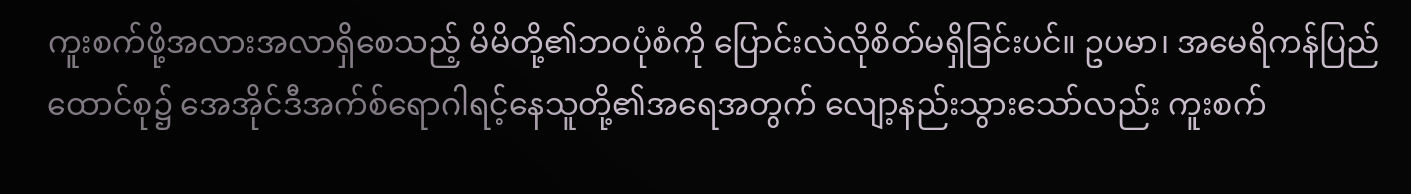ကူးစက်ဖို့အလားအလာရှိစေသည့် မိမိတို့၏ဘဝပုံစံကို ပြောင်းလဲလိုစိတ်မရှိခြင်းပင်။ ဥပမာ၊ အမေရိကန်ပြည်ထောင်စု၌ အေအိုင်ဒီအက်စ်ရောဂါရင့်နေသူတို့၏အရေအတွက် လျော့နည်းသွားသော်လည်း ကူးစက်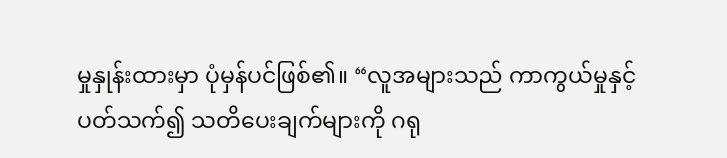မှုနှုန်းထားမှာ ပုံမှန်ပင်ဖြစ်၏။ “လူအများသည် ကာကွယ်မှုနှင့်ပတ်သက်၍ သတိပေးချက်များကို ဂရု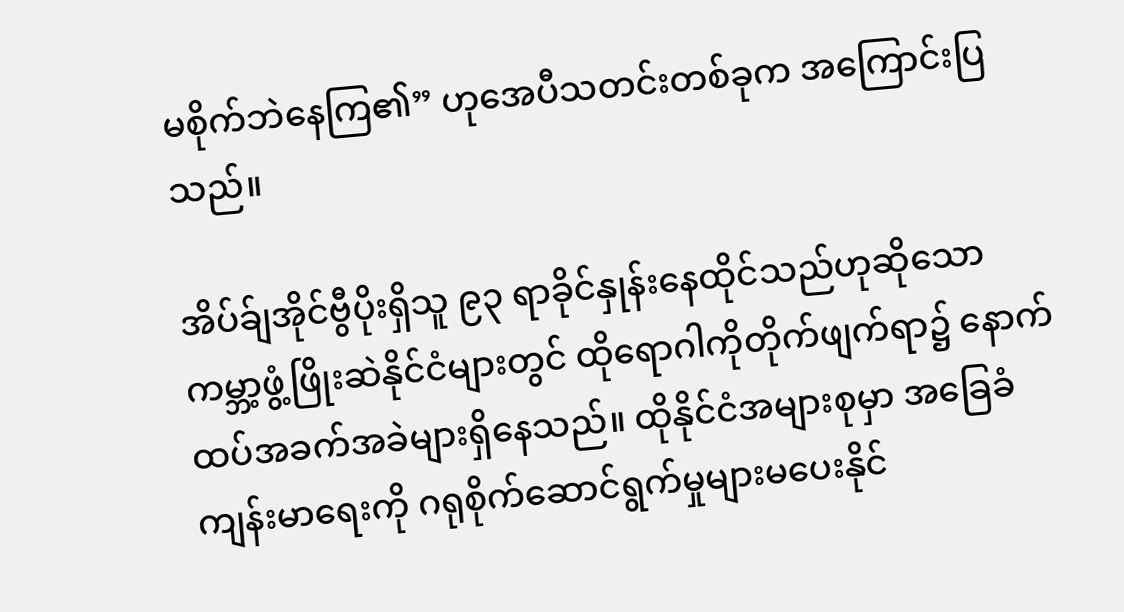မစိုက်ဘဲနေကြ၏” ဟုအေပီသတင်းတစ်ခုက အကြောင်းပြသည်။

အိပ်ခ်ျအိုင်ဗွီပိုးရှိသူ ၉၃ ရာခိုင်နှုန်းနေထိုင်သည်ဟုဆိုသော ကမ္ဘာ့ဖွံ့ဖြိုးဆဲနိုင်ငံများတွင် ထိုရောဂါကိုတိုက်ဖျက်ရာ၌ နောက်ထပ်အခက်အခဲများရှိနေသည်။ ထိုနိုင်ငံအများစုမှာ အခြေခံကျန်းမာရေးကို ဂရုစိုက်ဆောင်ရွက်မှုများမပေးနိုင်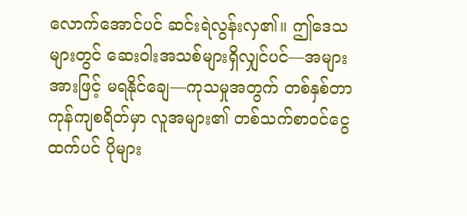လောက်အောင်ပင် ဆင်းရဲလွန်းလှ၏။ ဤဒေသများတွင် ဆေးဝါးအသစ်များရှိလျှင်ပင်—အများအားဖြင့် မရနိုင်ချေ—ကုသမှုအတွက် တစ်နှစ်တာကုန်ကျစရိတ်မှာ လူအများ၏ တစ်သက်စာဝင်ငွေထက်ပင် ပိုများ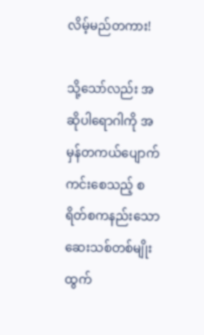လိမ့်မည်တကား!

သို့သော်လည်း အဆိုပါရောဂါကို အမှန်တကယ်ပျောက်ကင်းစေသည့် စရိတ်စကနည်းသောဆေးသစ်တစ်မျိုး ထွက်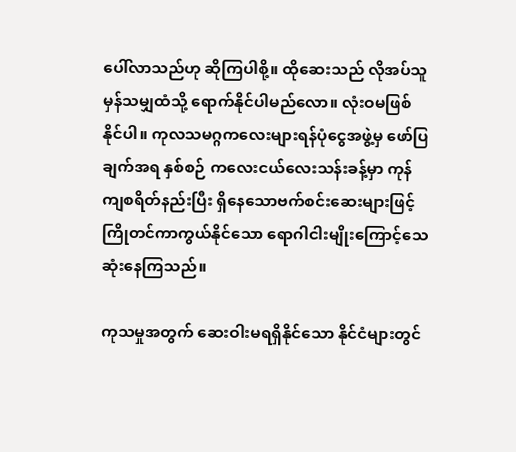ပေါ်လာသည်ဟု ဆိုကြပါစို့။ ထိုဆေးသည် လိုအပ်သူမှန်သမျှထံသို့ ရောက်နိုင်ပါမည်လော။ လုံးဝမဖြစ်နိုင်ပါ။ ကုလသမဂ္ဂကလေးများရန်ပုံငွေအဖွဲ့မှ ဖော်ပြချက်အရ နှစ်စဉ် ကလေးငယ်လေးသန်းခန့်မှာ ကုန်ကျစရိတ်နည်းပြီး ရှိနေသောဗက်စင်းဆေးများဖြင့် ကြိုတင်ကာကွယ်နိုင်သော ရောဂါငါးမျိုးကြောင့်သေဆုံးနေကြသည်။

ကုသမှုအတွက် ဆေးဝါးမရရှိနိုင်သော နိုင်ငံများတွင်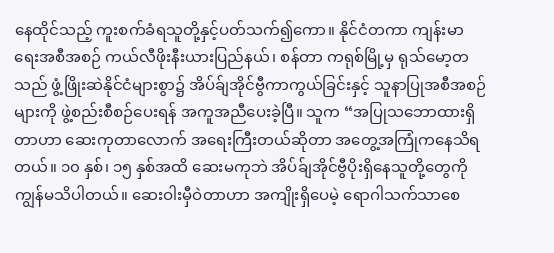နေထိုင်သည့် ကူးစက်ခံရသူတို့နှင့်ပတ်သက်၍ကော။ နိုင်ငံတကာ ကျန်းမာရေးအစီအစဉ် ကယ်လီဖိုးနီးယားပြည်နယ်၊ စန်တာ ကရုစ်မြို့မှ ရုသ်မော့တသည် ဖွံ့ဖြိုးဆဲနိုင်ငံများစွာ၌ အိပ်ခ်ျအိုင်ဗွီကာကွယ်ခြင်းနှင့် သူနာပြုအစီအစဉ်များကို ဖွဲ့စည်းစီစဉ်ပေးရန် အကူအညီပေးခဲ့ပြီ။ သူက “အပြုသဘောထားရှိတာဟာ ဆေးကုတာလောက် အရေးကြီးတယ်ဆိုတာ အတွေ့အကြုံကနေသိရတယ်။ ၁၀ နှစ်၊ ၁၅ နှစ်အထိ ဆေးမကုဘဲ အိပ်ခ်ျအိုင်ဗွီပိုးရှိနေသူတို့တွေကို ကျွန်မသိပါတယ်။ ဆေးဝါးမှီဝဲတာဟာ အကျိုးရှိပေမဲ့ ရောဂါသက်သာစေ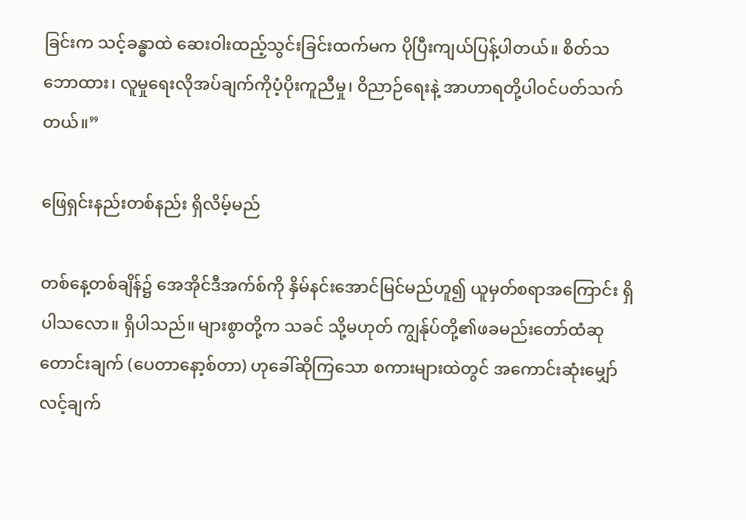ခြင်းက သင့်ခန္ဓာထဲ ဆေးဝါးထည့်သွင်းခြင်းထက်မက ပိုပြီးကျယ်ပြန့်ပါတယ်။ စိတ်သဘောထား၊ လူမှုရေးလိုအပ်ချက်ကိုပံ့ပိုးကူညီမှု၊ ဝိညာဉ်ရေးနဲ့ အာဟာရတို့ပါဝင်ပတ်သက်တယ်။”

ဖြေရှင်းနည်းတစ်နည်း ရှိလိမ့်မည်

တစ်နေ့တစ်ချိန်၌ အေအိုင်ဒီအက်စ်ကို နှိမ်နင်းအောင်မြင်မည်ဟူ၍ ယူမှတ်စရာအကြောင်း ရှိပါသလော။ ရှိပါသည်။ များစွာတို့က သခင် သို့မဟုတ် ကျွန်ုပ်တို့၏ဖခမည်းတော်ထံဆုတောင်းချက် (ပေတာနော့စ်တာ) ဟုခေါ်ဆိုကြသော စကားများထဲတွင် အကောင်းဆုံးမျှော်လင့်ချက်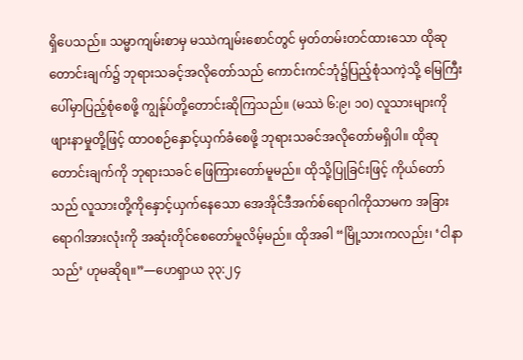ရှိပေသည်။ သမ္မာကျမ်းစာမှ မဿဲကျမ်းစောင်တွင် မှတ်တမ်းတင်ထားသော ထိုဆုတောင်းချက်၌ ဘုရားသခင့်အလိုတော်သည် ကောင်းကင်ဘုံ၌ပြည့်စုံသကဲ့သို့ မြေကြီးပေါ်မှာပြည့်စုံစေဖို့ ကျွန်ုပ်တို့တောင်းဆိုကြသည်။ (မဿဲ ၆:၉၊ ၁၀) လူသားများကို ဖျားနာမှုတို့ဖြင့် ထာဝစဉ်နှောင့်ယှက်ခံစေဖို့ ဘုရားသခင်အလိုတော်မရှိပါ။ ထိုဆုတောင်းချက်ကို ဘုရားသခင် ဖြေကြားတော်မူမည်။ ထိုသို့ပြုခြင်းဖြင့် ကိုယ်တော်သည် လူသားတို့ကိုနှောင့်ယှက်နေသော အေအိုင်ဒီအက်စ်ရောဂါကိုသာမက အခြားရောဂါအားလုံးကို အဆုံးတိုင်စေတော်မူလိမ့်မည်။ ထိုအခါ “မြို့သားကလည်း၊ ‘ငါနာသည်’ ဟုမဆိုရ။”—ဟေရှာယ ၃၃:၂၄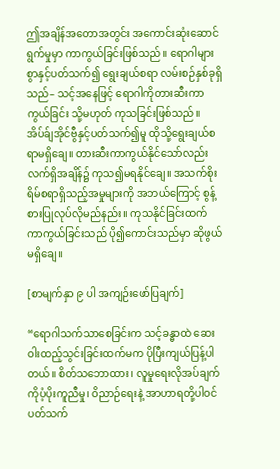ဤအချိန်အတောအတွင်း အကောင်းဆုံးဆောင်ရွက်မှုမှာ ကာကွယ်ခြင်းဖြစ်သည်။ ရောဂါများစွာနှင့်ပတ်သက်၍ ရွေးချယ်စရာ လမ်းစဉ်နှစ်ခုရှိသည်– သင့်အနေဖြင့် ရောဂါကိုတားဆီးကာကွယ်ခြင်း သို့မဟုတ် ကုသခြင်းဖြစ်သည်။ အိပ်ခ်ျအိုင်ဗွီနှင့်ပတ်သက်၍မူ ထိုသို့ရွေးချယ်စရာမရှိချေ။ တားဆီးကာကွယ်နိုင်သော်လည်း လက်ရှိအချိန်၌ ကုသ၍မရနိုင်ချေ။ အသက်စိုးရိမ်စရာရှိသည့်အမှုများကို အဘယ်ကြောင့် စွန့်စားပြုလုပ်လိုမည်နည်း။ ကုသနိုင်ခြင်းထက် ကာကွယ်ခြင်းသည် ပို၍ကောင်းသည်မှာ ဆိုဖွယ်မရှိချေ။

[စာမျက်နှာ ၉ ပါ အကျဉ်းဖော်ပြချက်]

“ရောဂါသက်သာစေခြင်းက သင့်ခန္ဓာထဲ ဆေးဝါးထည့်သွင်းခြင်းထက်မက ပိုပြီးကျယ်ပြန့်ပါတယ်။ စိတ်သဘောထား၊ လူမှုရေးလိုအပ်ချက်ကိုပံ့ပိုးကူညီမှု၊ ဝိညာဉ်ရေးနဲ့ အာဟာရတို့ပါဝင်ပတ်သက်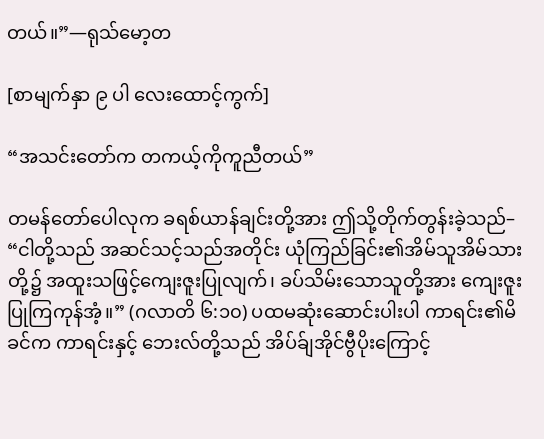တယ်။”—ရုသ်မော့တ

[စာမျက်နှာ ၉ ပါ လေးထောင့်ကွက်]

“အသင်းတော်က တကယ့်ကိုကူညီတယ်”

တမန်တော်ပေါလုက ခရစ်ယာန်ချင်းတို့အား ဤသို့တိုက်တွန်းခဲ့သည်– “ငါတို့သည် အဆင်သင့်သည်အတိုင်း ယုံကြည်ခြင်း၏အိမ်သူအိမ်သားတို့၌ အထူးသဖြင့်ကျေးဇူးပြုလျက်၊ ခပ်သိမ်းသောသူတို့အား ကျေးဇူးပြုကြကုန်အံ့။” (ဂလာတိ ၆:၁၀) ပထမဆုံးဆောင်းပါးပါ ကာရင်း၏မိခင်က ကာရင်းနှင့် ဘေးလ်တို့သည် အိပ်ခ်ျအိုင်ဗွီပိုးကြောင့်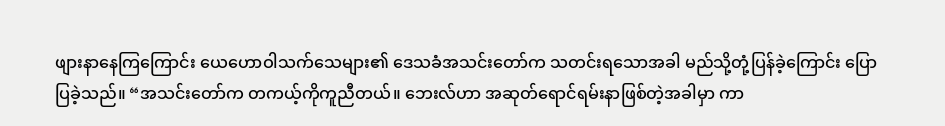ဖျားနာနေကြကြောင်း ယေဟောဝါသက်သေများ၏ ဒေသခံအသင်းတော်က သတင်းရသောအခါ မည်သို့တုံ့ပြန်ခဲ့ကြောင်း ပြောပြခဲ့သည်။ “အသင်းတော်က တကယ့်ကိုကူညီတယ်။ ဘေးလ်ဟာ အဆုတ်ရောင်ရမ်းနာဖြစ်တဲ့အခါမှာ ကာ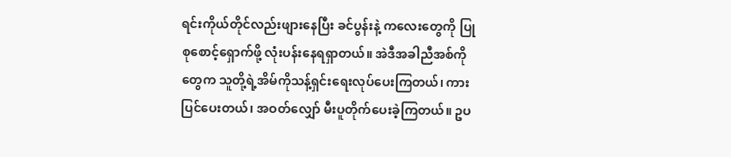ရင်းကိုယ်တိုင်လည်းဖျားနေပြီး ခင်ပွန်းနဲ့ ကလေးတွေကို ပြုစုစောင့်ရှောက်ဖို့ လုံးပန်းနေရရှာတယ်။ အဲဒီအခါညီအစ်ကိုတွေက သူတို့ရဲ့အိမ်ကိုသန့်ရှင်းရေးလုပ်ပေးကြတယ်၊ ကားပြင်ပေးတယ်၊ အဝတ်လျှော် မီးပူတိုက်ပေးခဲ့ကြတယ်။ ဥပ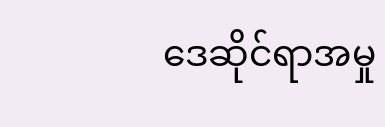ဒေဆိုင်ရာအမှု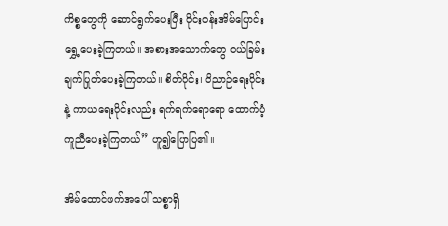ကိစ္စတွေကို ဆောင်ရွက်ပေးပြီး ဝိုင်းဝန်းအိမ်ပြောင်းရွှေ့ပေးခဲ့ကြတယ်။ အစားအသောက်တွေ ဝယ်ခြမ်းချက်ပြုတ်ပေးခဲ့ကြတယ်။ စိတ်ပိုင်း၊ ဝိညာဉ်ရေးပိုင်းနဲ့ ကာယရေးပိုင်းလည်း ရက်ရက်ရောရော ထောက်ပံ့ကူညီပေးခဲ့ကြတယ်” ဟူ၍ပြောပြ၏။

အိမ်ထောင်ဖက်အပေါ် သစ္စာရှိ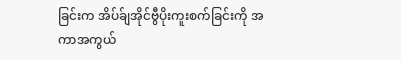ခြင်းက အိပ်ခ်ျအိုင်ဗွီပိုးကူးစက်ခြင်းကို အကာအကွယ်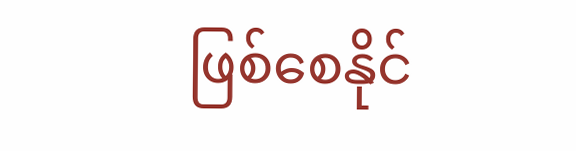ဖြစ်စေနိုင်